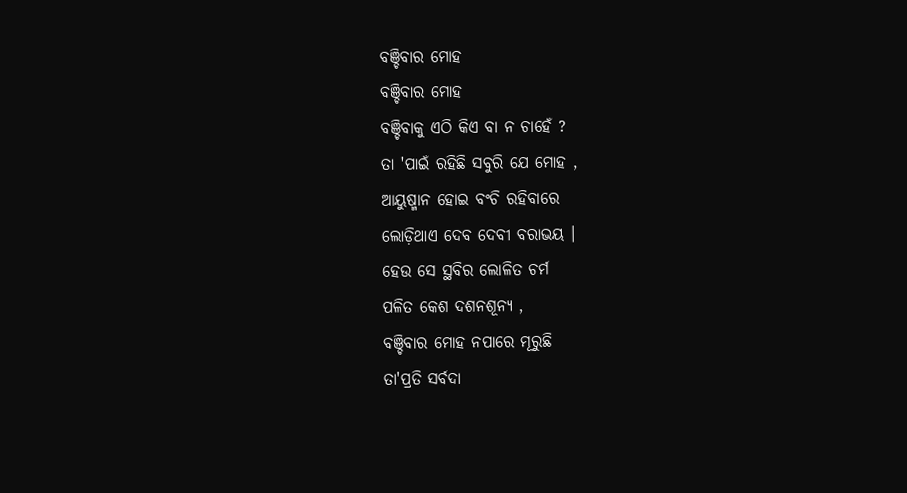ବଞ୍ଚିବାର ମୋହ
ବଞ୍ଚିବାର ମୋହ
ବଞ୍ଚିବାକୁ ଏଠି କିଏ ବା ନ ଚାହେଁ ?
ତା 'ପାଇଁ ରହିଛି ସବୁରି ଯେ ମୋହ ,
ଆୟୁଷ୍ମାନ ହୋଇ ବଂଚି ରହିବାରେ
ଲୋଡ଼ିଥାଏ ଦେବ ଦେବୀ ବରାଭୟ ।
ହେଉ ସେ ସ୍ଥବିର ଲୋଳିତ ଚର୍ମ
ପଳିତ କେଶ ଦଶନଶୂନ୍ୟ ,
ବଞ୍ଚିବାର ମୋହ ନପାରେ ମୂରୁଛି
ତା'ପ୍ରତି ସର୍ବଦା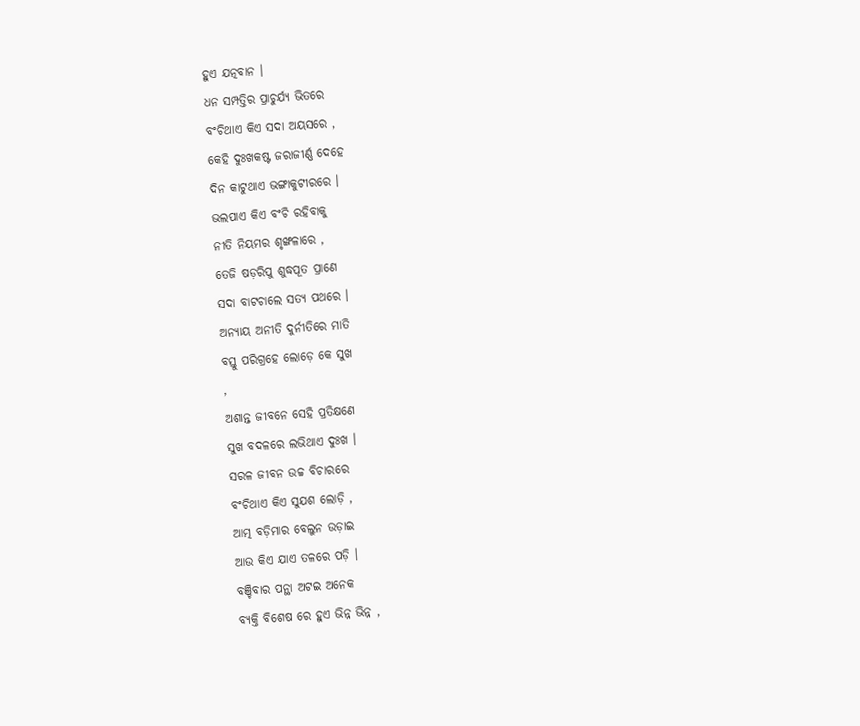ହୁଏ ଯତ୍ନବାନ ।
ଧନ ସମ୍ପତ୍ତିର ପ୍ରାଚୁର୍ଯ୍ୟ ଭିତରେ
ବଂଚିଥାଏ କିଏ ସଦା ଅୟସରେ ,
କେହି ଦୁଃଖକଷ୍ଟ ଜରାଜୀର୍ଣ୍ଣ ଦେହେ
ଦିନ କାଟୁଥାଏ ଭଙ୍ଗାକୁଟୀରରେ ।
ଭଲପାଏ କିଏ ବଂଚି ରହିବାକୁ
ନୀତି ନିୟମର ଶୃଙ୍ଖଳାରେ ,
ତେଜି ଷଡ଼ରିପୁ ଶୁଦ୍ଧପୂତ ପ୍ରାଣେ
ସଦା ବାଟଚାଲେ ସତ୍ୟ ପଥରେ ।
ଅନ୍ୟାୟ ଅନୀତି ଦୁର୍ନୀତିରେ ମାତି
ବସ୍ତୁ ପରିଗ୍ରହେ ଲୋଡ଼େ କେ ସୁଖ
,
ଅଶାନ୍ତ ଜୀବନେ ସେହି ପ୍ରତିକ୍ଷଣେ
ସୁଖ ବଦଳରେ ଲଭିଥାଏ ଦୁଃଖ ।
ସରଳ ଜୀବନ ଉଚ୍ଚ ବିଚାରରେ
ବଂଚିଥାଏ କିଏ ସୁଯଶ ଲୋଡ଼ି ,
ଆତ୍ମ ବଡ଼ିମାର ବେଲୁନ ଉଡ଼ାଇ
ଆଉ କିଏ ଯାଏ ତଳରେ ପଡ଼ି ।
ବଞ୍ଚିବାର ପନ୍ଥା ଅଟଇ ଅନେକ
ବ୍ୟକ୍ତି ବିଶେଷ ରେ ହୁଏ ଭିନ୍ନ ଭିନ୍ନ ,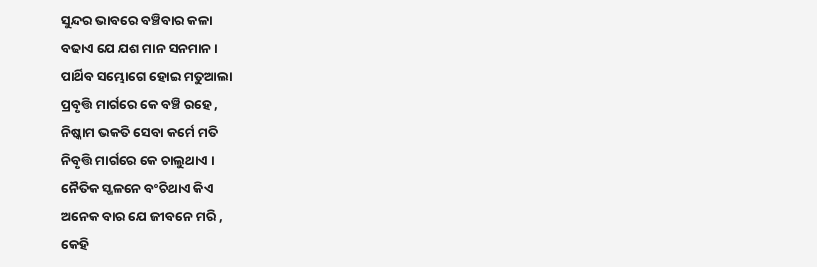ସୁନ୍ଦର ଭାବରେ ବଞ୍ଚିବାର କଳା
ବଢାଏ ଯେ ଯଶ ମାନ ସନମାନ ।
ପାର୍ଥିବ ସମ୍ଭୋଗେ ହୋଇ ମତୁଆଲା
ପ୍ରବୃତ୍ତି ମାର୍ଗରେ କେ ବଞ୍ଚି ରହେ ,
ନିଷ୍କାମ ଭକତି ସେବା କର୍ମେ ମତି
ନିବୃତ୍ତି ମାର୍ଗରେ କେ ଚାଲୁଥାଏ ।
ନୈତିକ ସ୍ଖଳନେ ବଂଚିଥାଏ କିଏ
ଅନେକ ବାର ଯେ ଜୀବନେ ମରି ,
କେହି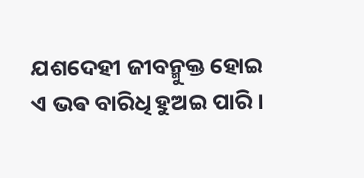ଯଶଦେହୀ ଜୀବନ୍ମୁକ୍ତ ହୋଇ
ଏ ଭଵ ବାରିଧି ହୁଅଇ ପାରି ।